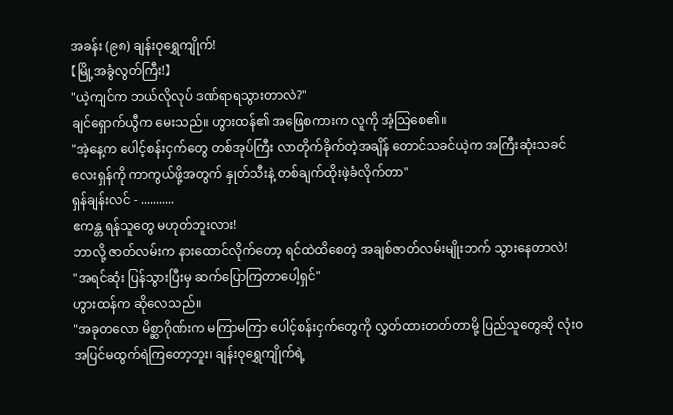အခန်း (၉၈) ချန်းဝုရွှေကျိုက်!
【မြို့အခွံလွတ်ကြီး!】
"ယဲ့ကျင်က ဘယ်လိုလုပ် ဒဏ်ရာရသွားတာလဲ?"
ချင်ရှောက်ယွီက မေးသည်။ ဟွားထန်၏ အဖြေစကားက လူကို အံ့သြစေ၏။
"အဲ့နေ့က ပေါင့်စန်းငှက်တွေ တစ်အုပ်ကြီး လာတိုက်ခိုက်တဲ့အချိန် တောင်သခင်ယဲ့က အကြီးဆုံးသခင်လေးရှန်ကို ကာကွယ်ဖို့အတွက် နှုတ်သီးနဲ့ တစ်ချက်ထိုးဖဲ့ခံလိုက်တာ"
ရှန်ချန်းလင် - ...........
ဧကန္တ ရန်သူတွေ မဟုတ်ဘူးလား!
ဘာလို့ ဇာတ်လမ်းက နားထောင်လိုက်တော့ ရင်ထဲထိစေတဲ့ အချစ်ဇာတ်လမ်းမျိုးဘက် သွားနေတာလဲ!
"အရင်ဆုံး ပြန်သွားပြီးမှ ဆက်ပြောကြတာပေါ့ရှင်"
ဟွားထန်က ဆိုလေသည်။
"အခုတလော မိစ္ဆာဂိုဏ်းက မကြာမကြာ ပေါင့်စန်းငှက်တွေကို လွှတ်ထားတတ်တာမို့ ပြည်သူတွေဆို လုံးဝ အပြင်မထွက်ရဲကြတော့ဘူး၊ ချန်းဝုရွှေကျိုက်ရဲ့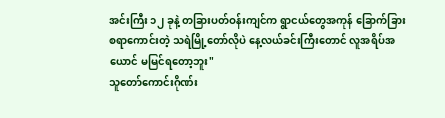အင်းကြီး ၁၂ ခုနဲ့ တခြားပတ်ဝန်းကျင်က ရွာငယ်တွေအကုန် ခြောက်ခြားစရာကောင်းတဲ့ သရဲမြို့တော်လိုပဲ နေ့လယ်ခင်းကြီးတောင် လူအရိပ်အယောင် မမြင်ရတော့ဘူး"
သူတော်ကောင်းဂိုဏ်း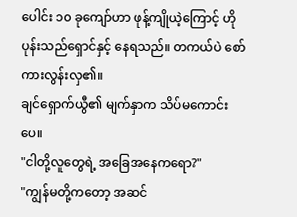ပေါင်း ၁၀ ခုကျော်ဟာ ဖုန့်ကျိုယဲ့ကြောင့် ဟိုပုန်းသည်ရှောင်နှင့် နေရသည်။ တကယ်ပဲ စော်ကားလွန်းလှ၏။
ချင်ရှောက်ယွီ၏ မျက်နှာက သိပ်မကောင်းပေ။
"ငါတို့လူတွေရဲ့ အခြေအနေကရော?"
"ကျွန်မတို့ကတော့ အဆင်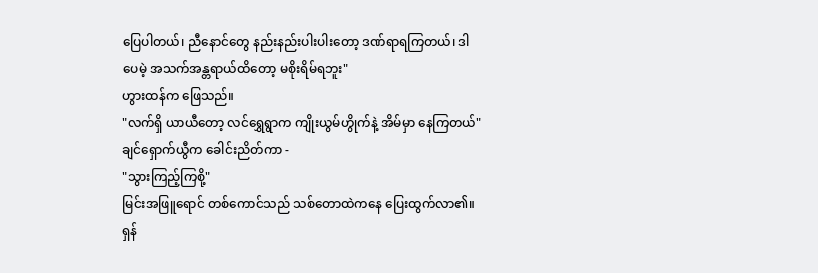ပြေပါတယ်၊ ညီနောင်တွေ နည်းနည်းပါးပါးတော့ ဒဏ်ရာရကြတယ်၊ ဒါပေမဲ့ အသက်အန္တရာယ်ထိတော့ မစိုးရိမ်ရဘူး"
ဟွားထန်က ဖြေသည်။
"လက်ရှိ ယာယီတော့ လင်ရွှေရွာက ကျိုးယွမ်ဟွိုက်နဲ့ အိမ်မှာ နေကြတယ်"
ချင်ရှောက်ယွီက ခေါင်းညိတ်ကာ -
"သွားကြည့်ကြစို့"
မြင်းအဖြူရောင် တစ်ကောင်သည် သစ်တောထဲကနေ ပြေးထွက်လာ၏။
ရှန်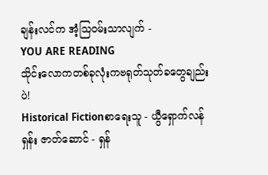ချန်းလင်က အံ့သြဝမ်းသာလျက် -
YOU ARE READING
သိုင်းလောကတစ်ခုလုံးကဗရုတ်သုတ်ခတွေချည်းပဲ!
Historical Fictionစာရေးသူ - ယွီရှောက်လန်ရှန်း ဇာတ်ဆောင် - ရှန်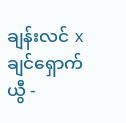ချန်းလင် x ချင်ရှောက်ယွီ -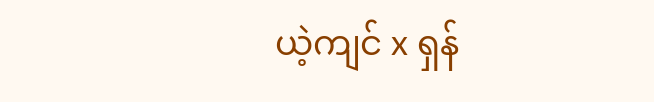ယဲ့ကျင် x ရှန်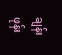ချန်းဖုန်း